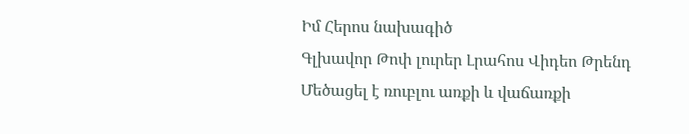Իմ Հերոս նախագիծ
Գլխավոր Թոփ լուրեր Լրահոս Վիդեո Թրենդ
Մեծացել է ռուբլու առքի և վաճառքի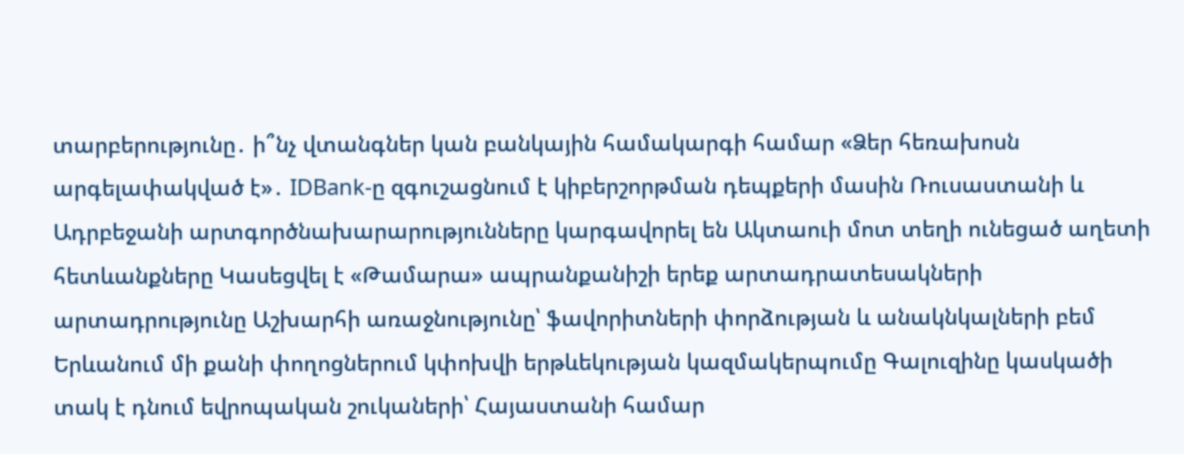տարբերությունը․ ի՞նչ վտանգներ կան բանկային համակարգի համար «Ձեր հեռախոսն արգելափակված է»․ IDBank-ը զգուշացնում է կիբերշորթման դեպքերի մասին Ռուսաստանի և Ադրբեջանի արտգործնախարարությունները կարգավորել են Ակտաուի մոտ տեղի ունեցած աղետի հետևանքները Կասեցվել է «Թամարա» ապրանքանիշի երեք արտադրատեսակների արտադրությունը Աշխարհի առաջնությունը՝ ֆավորիտների փորձության և անակնկալների բեմ Երևանում մի քանի փողոցներում կփոխվի երթևեկության կազմակերպումը Գալուզինը կասկածի տակ է դնում եվրոպական շուկաների՝ Հայաստանի համար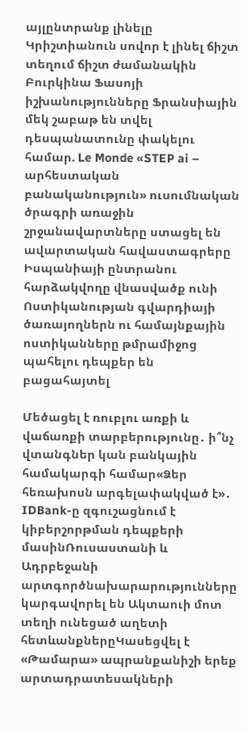այլընտրանք լինելը Կրիշտիանուն սովոր է լինել ճիշտ տեղում ճիշտ ժամանակին Բուրկինա Ֆասոյի իշխանությունները Ֆրանսիային մեկ շաբաթ են տվել դեսպանատունը փակելու համար. Le Monde «STEP ai – արհեստական բանականություն» ուսումնական ծրագրի առաջին շրջանավարտները ստացել են ավարտական հավաստագրերը Իսպանիայի ընտրանու հարձակվողը վնասվածք ունի Ոստիկանության գվարդիայի ծառայողներն ու համայնքային ոստիկանները թմրամիջոց պահելու դեպքեր են բացահայտել

Մեծացել է ռուբլու առքի և վաճառքի տարբերությունը․ ի՞նչ վտանգներ կան բանկային համակարգի համար«Ձեր հեռախոսն արգելափակված է»․ IDBank-ը զգուշացնում է կիբերշորթման դեպքերի մասինՌուսաստանի և Ադրբեջանի արտգործնախարարությունները կարգավորել են Ակտաուի մոտ տեղի ունեցած աղետի հետևանքներըԿասեցվել է «Թամարա» ապրանքանիշի երեք արտադրատեսակների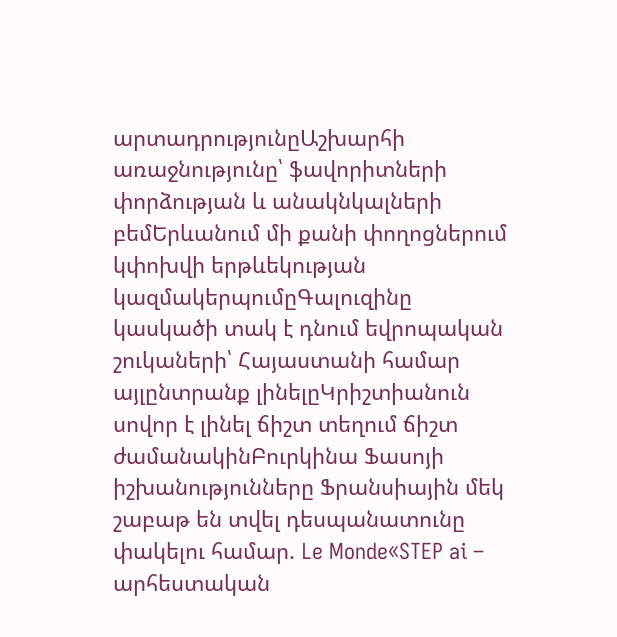արտադրությունըԱշխարհի առաջնությունը՝ ֆավորիտների փորձության և անակնկալների բեմԵրևանում մի քանի փողոցներում կփոխվի երթևեկության կազմակերպումըԳալուզինը կասկածի տակ է դնում եվրոպական շուկաների՝ Հայաստանի համար այլընտրանք լինելըԿրիշտիանուն սովոր է լինել ճիշտ տեղում ճիշտ ժամանակինԲուրկինա Ֆասոյի իշխանությունները Ֆրանսիային մեկ շաբաթ են տվել դեսպանատունը փակելու համար. Le Monde«STEP ai – արհեստական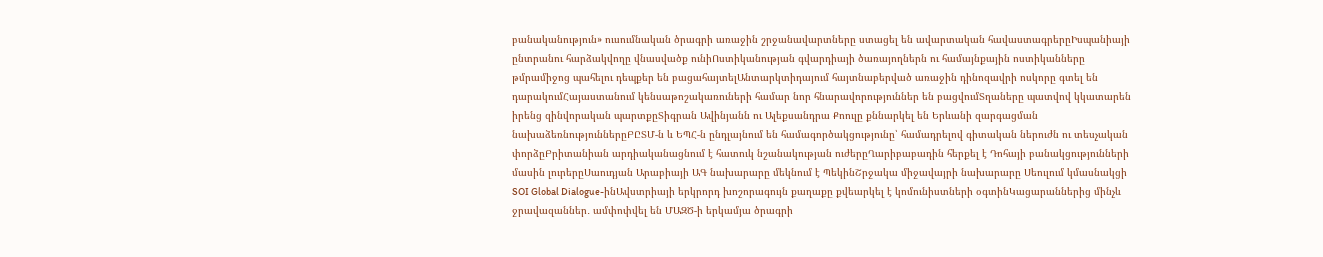բանականություն» ուսումնական ծրագրի առաջին շրջանավարտները ստացել են ավարտական հավաստագրերըԻսպանիայի ընտրանու հարձակվողը վնասվածք ունիՈստիկանության գվարդիայի ծառայողներն ու համայնքային ոստիկանները թմրամիջոց պահելու դեպքեր են բացահայտելԱնտարկտիդայում հայտնաբերված առաջին դինոզավրի ոսկորը գտել են դարակումՀայաստանում կենսաթոշակառուների համար նոր հնարավորություններ են բացվումՏղաները պատվով կկատարեն իրենց զինվորական պարտքըՏիգրան Ավինյանն ու Ալեքսանդրա Քոուլը քննարկել են Երևանի զարգացման նախաձեռնություններըԲԸՏՄ-ն և ԵՊՀ-ն ընդլայնում են համագործակցությունը՝ համադրելով գիտական ներուժն ու տեսչական փորձըԲրիտանիան արդիականացնում է հատուկ նշանակության ուժերըՂարիբաբադին հերքել է Դոհայի բանակցությունների մասին լուրերըՍաուդյան Արաբիայի ԱԳ նախարարը մեկնում է ՊեկինՇրջակա միջավայրի նախարարը Սեուլում կմասնակցի SOI Global Dialogue-ինԱվստրիայի երկրորդ խոշորագույն քաղաքը քվեարկել է կոմունիստների օգտինԿացարաններից մինչև ջրավազաններ․ ամփոփվել են ՄԱԶԾ-ի երկամյա ծրագրի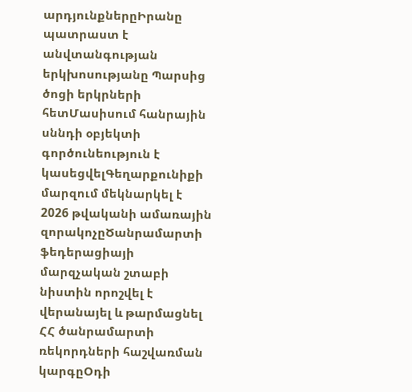արդյունքներըԻրանը պատրաստ է անվտանգության երկխոսությանը Պարսից ծոցի երկրների հետՄասիսում հանրային սննդի օբյեկտի գործունեություն է կասեցվելԳեղարքունիքի մարզում մեկնարկել է 2026 թվականի ամառային զորակոչըԾանրամարտի ֆեդերացիայի մարզչական շտաբի նիստին որոշվել է վերանայել և թարմացնել ՀՀ ծանրամարտի ռեկորդների հաշվառման կարգըՕդի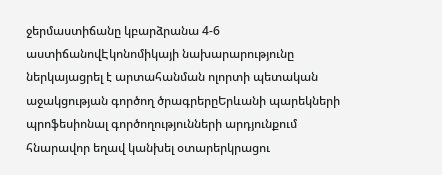ջերմաստիճանը կբարձրանա 4-6 աստիճանովԷկոնոմիկայի նախարարությունը ներկայացրել է արտահանման ոլորտի պետական աջակցության գործող ծրագրերըԵրևանի պարեկների պրոֆեսիոնալ գործողությունների արդյունքում հնարավոր եղավ կանխել օտարերկրացու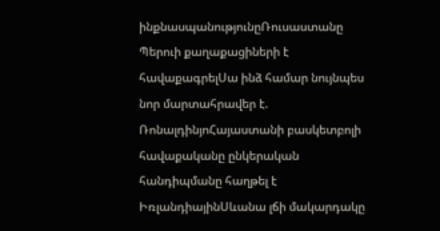ինքնասպանությունըՌուսաստանը Պերուի քաղաքացիների է հավաքագրելՍա ինձ համար նույնպես նոր մարտահրավեր է. ՌոնալդինյոՀայաստանի բասկետբոլի հավաքականը ընկերական հանդիպմանը հաղթել է ԻռլանդիայինՍևանա լճի մակարդակը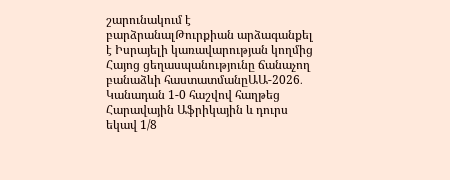շարունակում է բարձրանալԹուրքիան արձագանքել է Իսրայելի կառավարության կողմից Հայոց ցեղասպանությունը ճանաչող բանաձևի հաստատմանըԱԱ-2026․ Կանադան 1-0 հաշվով հաղթեց Հարավային Աֆրիկային և դուրս եկավ 1/8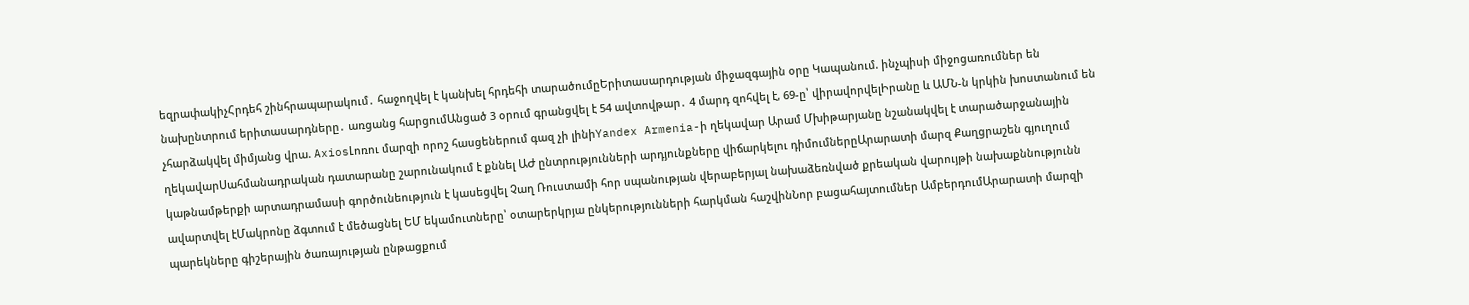եզրափակիչՀրդեհ շինհրապարակում․ հաջողվել է կանխել հրդեհի տարածումըԵրիտասարդության միջազգային օրը Կապանում. ինչպիսի միջոցառումներ են նախընտրում երիտասարդները․ առցանց հարցումԱնցած 3 օրում գրանցվել է 54 ավտովթար․ 4 մարդ զոհվել է, 69-ը՝ վիրավորվելԻրանը և ԱՄՆ-ն կրկին խոստանում են չհարձակվել միմյանց վրա. AxiosԼոռու մարզի որոշ հասցեներում գազ չի լինիYandex Armenia-ի ղեկավար Արամ Մխիթարյանը նշանակվել է տարածարջանային ղեկավարՍահմանադրական դատարանը շարունակում է քննել ԱԺ ընտրությունների արդյունքները վիճարկելու դիմումներըԱրարատի մարզ Քաղցրաշեն գյուղում կաթնամթերքի արտադրամասի գործունեություն է կասեցվել Չաղ Ռուստամի հոր սպանության վերաբերյալ նախաձեռնված քրեական վարույթի նախաքննությունն ավարտվել էՄակրոնը ձգտում է մեծացնել ԵՄ եկամուտները՝ օտարերկրյա ընկերությունների հարկման հաշվինՆոր բացահայտումներ ԱմբերդումԱրարատի մարզի պարեկները գիշերային ծառայության ընթացքում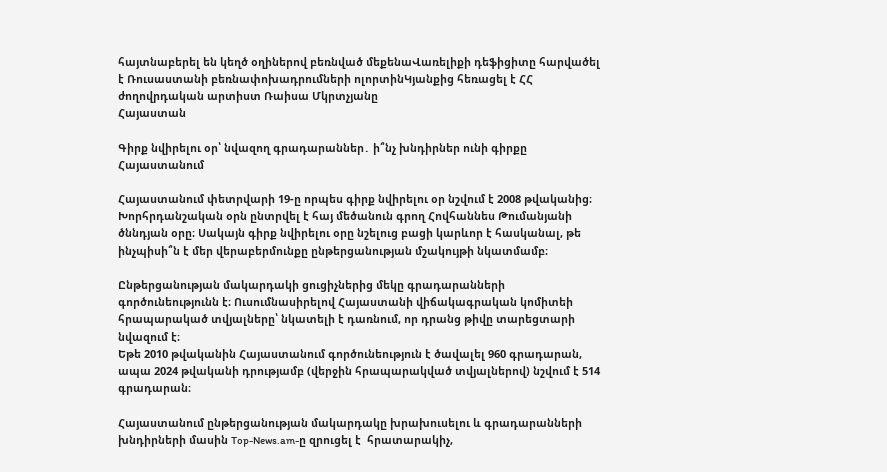հայտնաբերել են կեղծ օղիներով բեռնված մեքենաՎառելիքի դեֆիցիտը հարվածել է Ռուսաստանի բեռնափոխադրումների ոլորտինԿյանքից հեռացել է ՀՀ ժողովրդական արտիստ Ռաիսա Մկրտչյանը
Հայաստան

Գիրք նվիրելու օր՝ նվազող գրադարաններ․ ի՞նչ խնդիրներ ունի գիրքը Հայաստանում

Հայաստանում փետրվարի 19-ը որպես գիրք նվիրելու օր նշվում է 2008 թվականից։ Խորհրդանշական օրն ընտրվել է հայ մեծանուն գրող Հովհաննես Թումանյանի ծննդյան օրը։ Սակայն գիրք նվիրելու օրը նշելուց բացի կարևոր է հասկանալ, թե ինչպիսի՞ն է մեր վերաբերմունքը ընթերցանության մշակույթի նկատմամբ։

Ընթերցանության մակարդակի ցուցիչներից մեկը գրադարանների գործունեությունն է։ Ուսումնասիրելով Հայաստանի վիճակագրական կոմիտեի հրապարակած տվյալները՝ նկատելի է դառնում, որ դրանց թիվը տարեցտարի նվազում է։
Եթե 2010 թվականին Հայաստանում գործունեություն է ծավալել 960 գրադարան, ապա 2024 թվականի դրությամբ (վերջին հրապարակված տվյալներով) նշվում է 514 գրադարան։

Հայաստանում ընթերցանության մակարդակը խրախուսելու և գրադարանների խնդիրների մասին Top-News.am-ը զրուցել է  հրատարակիչ,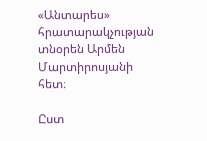«Անտարես» հրատարակչության տնօրեն Արմեն Մարտիրոսյանի հետ։

Ըստ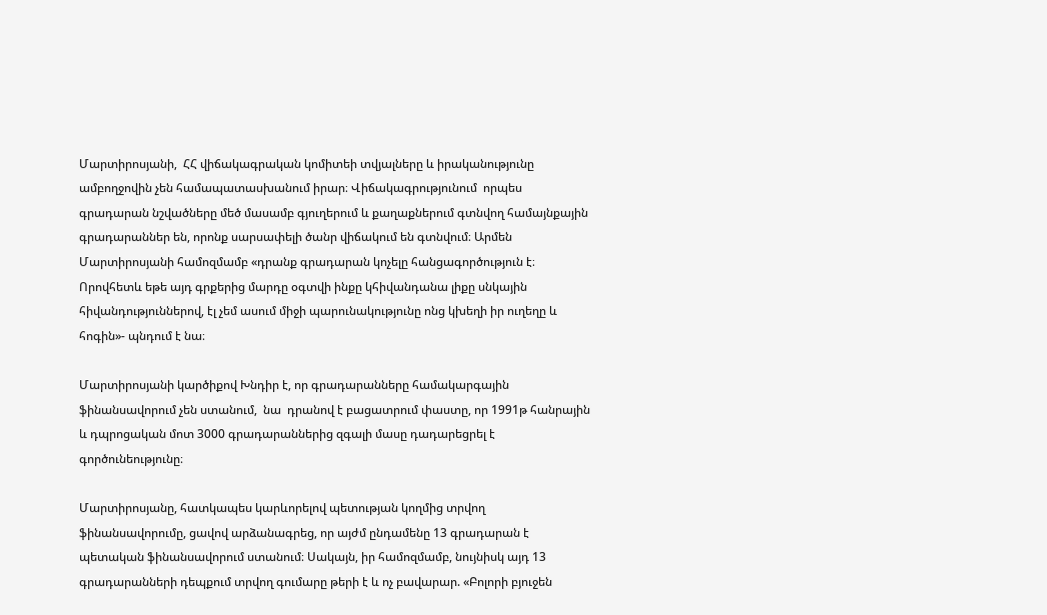Մարտիրոսյանի,  ՀՀ վիճակագրական կոմիտեի տվյալները և իրականությունը ամբողջովին չեն համապատասխանում իրար։ Վիճակագրությունում  որպես գրադարան նշվածները մեծ մասամբ գյուղերում և քաղաքներում գտնվող համայնքային գրադարաններ են, որոնք սարսափելի ծանր վիճակում են գտնվում։ Արմեն Մարտիրոսյանի համոզմամբ «դրանք գրադարան կոչելը հանցագործություն է։ Որովհետև եթե այդ գրքերից մարդը օգտվի ինքը կհիվանդանա լիքը սնկային հիվանդություններով, էլ չեմ ասում միջի պարունակությունը ոնց կխեղի իր ուղեղը և հոգին»- պնդում է նա։

Մարտիրոսյանի կարծիքով Խնդիր է, որ գրադարանները համակարգային ֆինանսավորում չեն ստանում,  նա  դրանով է բացատրում փաստը, որ 1991թ հանրային և դպրոցական մոտ 3000 գրադարաններից զգալի մասը դադարեցրել է գործունեությունը։

Մարտիրոսյանը, հատկապես կարևորելով պետության կողմից տրվող ֆինանսավորումը, ցավով արձանագրեց, որ այժմ ընդամենը 13 գրադարան է պետական ֆինանսավորում ստանում։ Սակայն, իր համոզմամբ, նույնիսկ այդ 13 գրադարանների դեպքում տրվող գումարը թերի է և ոչ բավարար. «Բոլորի բյուջեն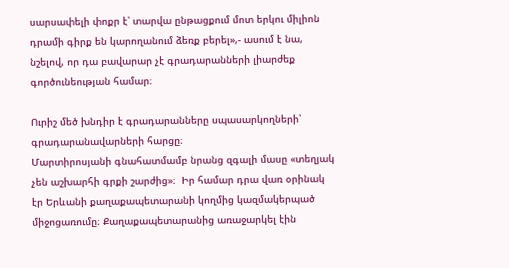սարսափելի փոքր է՝ տարվա ընթացքում մոտ երկու միլիոն դրամի գիրք են կարողանում ձեռք բերել»,- ասում է նա, նշելով, որ դա բավարար չէ գրադարանների լիարժեք գործունեության համար։

Ուրիշ մեծ խնդիր է գրադարանները սպասարկողների՝ գրադարանավարների հարցը։
Մարտիրոսյանի գնահատմամբ նրանց զգալի մասը «տեղյակ չեն աշխարհի գրքի շարժից»։  Իր համար դրա վառ օրինակ էր Երևանի քաղաքապետարանի կողմից կազմակերպած միջոցառումը։ Քաղաքապետարանից առաջարկել էին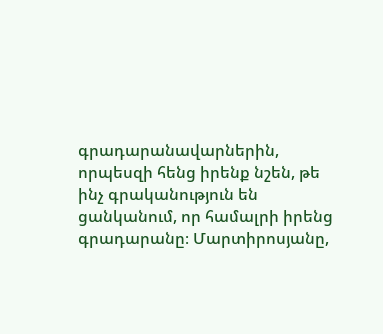գրադարանավարներին, որպեսզի հենց իրենք նշեն, թե ինչ գրականություն են ցանկանում, որ համալրի իրենց գրադարանը։ Մարտիրոսյանը,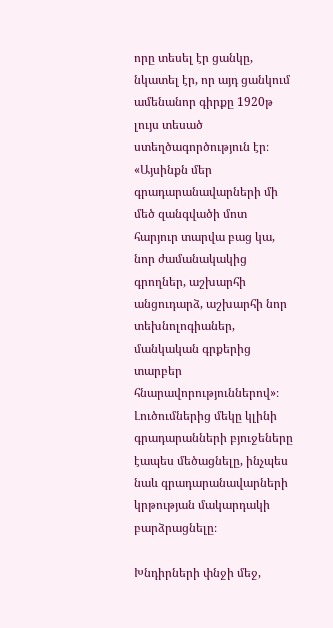որը տեսել էր ցանկը, նկատել էր, որ այդ ցանկում ամենանոր գիրքը 1920թ լույս տեսած ստեղծագործություն էր։ «Այսինքն մեր գրադարանավարների մի մեծ զանգվածի մոտ  հարյուր տարվա բաց կա, նոր ժամանակակից գրողներ, աշխարհի անցուդարձ, աշխարհի նոր տեխնոլոգիաներ, մանկական գրքերից տարբեր հնարավորություններով»։
Լուծումներից մեկը կլինի գրադարանների բյուջեները էապես մեծացնելը, ինչպես նաև գրադարանավարների կրթության մակարդակի բարձրացնելը։

Խնդիրների փնջի մեջ,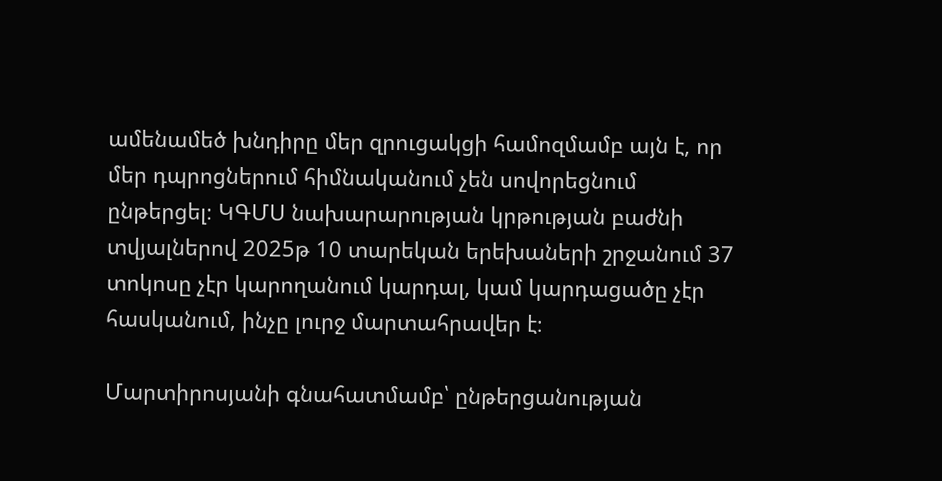ամենամեծ խնդիրը մեր զրուցակցի համոզմամբ այն է, որ մեր դպրոցներում հիմնականում չեն սովորեցնում ընթերցել։ ԿԳՄՍ նախարարության կրթության բաժնի տվյալներով 2025թ 10 տարեկան երեխաների շրջանում 37 տոկոսը չէր կարողանում կարդալ, կամ կարդացածը չէր հասկանում, ինչը լուրջ մարտահրավեր է։

Մարտիրոսյանի գնահատմամբ՝ ընթերցանության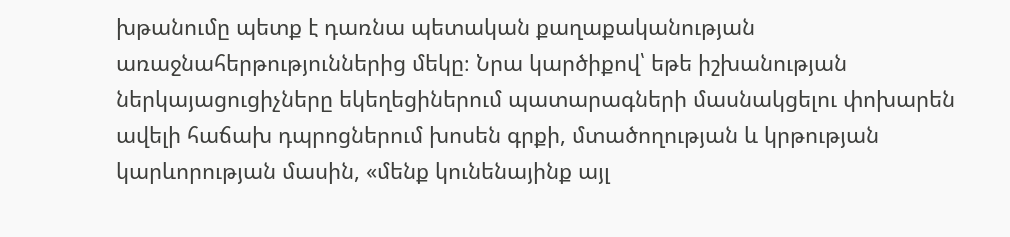խթանումը պետք է դառնա պետական քաղաքականության առաջնահերթություններից մեկը։ Նրա կարծիքով՝ եթե իշխանության ներկայացուցիչները եկեղեցիներում պատարագների մասնակցելու փոխարեն ավելի հաճախ դպրոցներում խոսեն գրքի, մտածողության և կրթության կարևորության մասին, «մենք կունենայինք այլ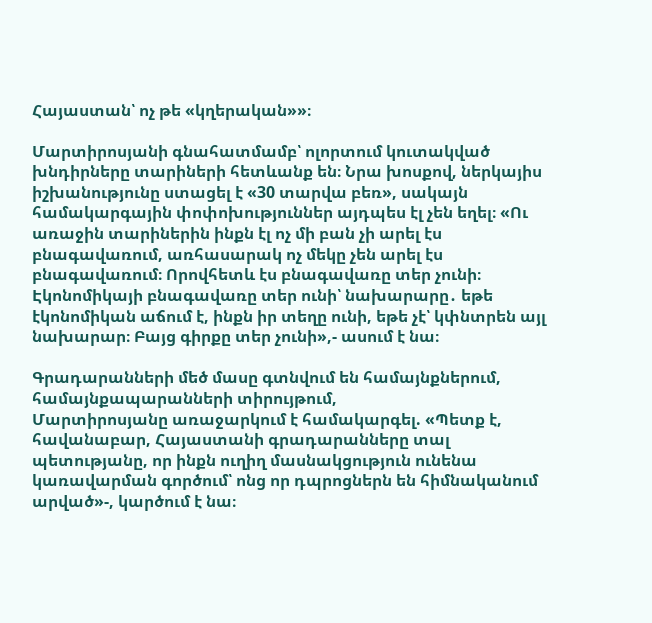Հայաստան՝ ոչ թե «կղերական»»։

Մարտիրոսյանի գնահատմամբ՝ ոլորտում կուտակված խնդիրները տարիների հետևանք են։ Նրա խոսքով, ներկայիս իշխանությունը ստացել է «30 տարվա բեռ», սակայն համակարգային փոփոխություններ այդպես էլ չեն եղել։ «Ու առաջին տարիներին ինքն էլ ոչ մի բան չի արել էս բնագավառում, առհասարակ ոչ մեկը չեն արել էս բնագավառում։ Որովհետև էս բնագավառը տեր չունի։ Էկոնոմիկայի բնագավառը տեր ունի՝ նախարարը․ եթե էկոնոմիկան աճում է, ինքն իր տեղը ունի, եթե չէ՝ կփնտրեն այլ նախարար։ Բայց գիրքը տեր չունի»,- ասում է նա։

Գրադարանների մեծ մասը գտնվում են համայնքներում, համայնքապարանների տիրույթում,
Մարտիրոսյանը առաջարկում է համակարգել. «Պետք է, հավանաբար, Հայաստանի գրադարանները տալ պետությանը, որ ինքն ուղիղ մասնակցություն ունենա կառավարման գործում՝ ոնց որ դպրոցներն են հիմնականում արված»-, կարծում է նա։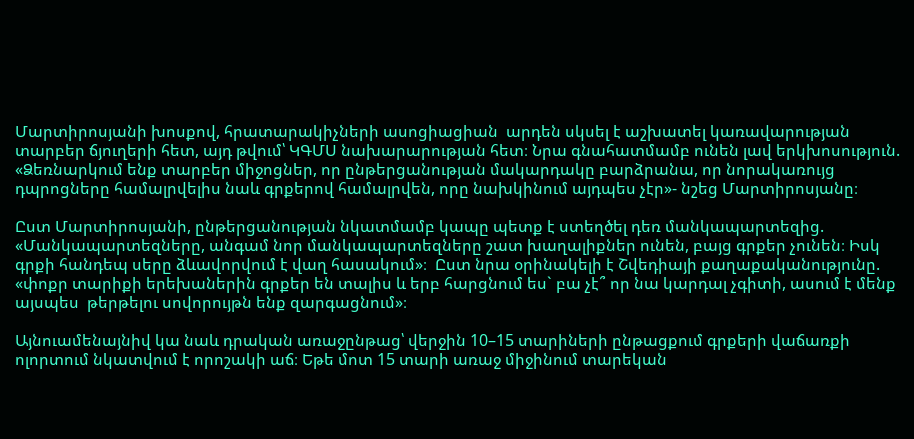Մարտիրոսյանի խոսքով, հրատարակիչների ասոցիացիան  արդեն սկսել է աշխատել կառավարության տարբեր ճյուղերի հետ, այդ թվում՝ ԿԳՄՍ նախարարության հետ։ Նրա գնահատմամբ ունեն լավ երկխոսություն. «Ձեռնարկում ենք տարբեր միջոցներ, որ ընթերցանության մակարդակը բարձրանա, որ նորակառույց դպրոցները համալրվելիս նաև գրքերով համալրվեն, որը նախկինում այդպես չէր»- նշեց Մարտիրոսյանը։

Ըստ Մարտիրոսյանի, ընթերցանության նկատմամբ կապը պետք է ստեղծել դեռ մանկապարտեզից. «Մանկապարտեզները, անգամ նոր մանկապարտեզները շատ խաղալիքներ ունեն, բայց գրքեր չունեն։ Իսկ գրքի հանդեպ սերը ձևավորվում է վաղ հասակում»։  Ըստ նրա օրինակելի է Շվեդիայի քաղաքականությունը. «փոքր տարիքի երեխաներին գրքեր են տալիս և երբ հարցնում ես` բա չէ՞ որ նա կարդալ չգիտի, ասում է մենք այսպես  թերթելու սովորույթն ենք զարգացնում»։

Այնուամենայնիվ կա նաև դրական առաջընթաց՝ վերջին 10–15 տարիների ընթացքում գրքերի վաճառքի ոլորտում նկատվում է որոշակի աճ։ Եթե մոտ 15 տարի առաջ միջինում տարեկան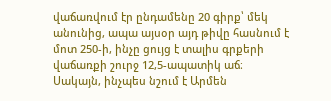վաճառվում էր ընդամենը 20 գիրք՝ մեկ անունից, ապա այսօր այդ թիվը հասնում է մոտ 250-ի, ինչը ցույց է տալիս գրքերի վաճառքի շուրջ 12,5-ապատիկ աճ։ Սակայն, ինչպես նշում է Արմեն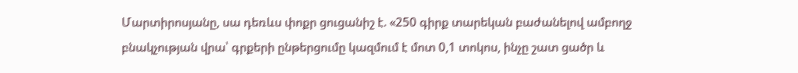Մարտիրոսյանը, սա դեռևս փոքր ցուցանիշ է. «250 գիրք տարեկան բաժանելով ամբողջ բնակչության վրա՝ գրքերի ընթերցումը կազմում է մոտ 0,1 տոկոս, ինչը շատ ցածր և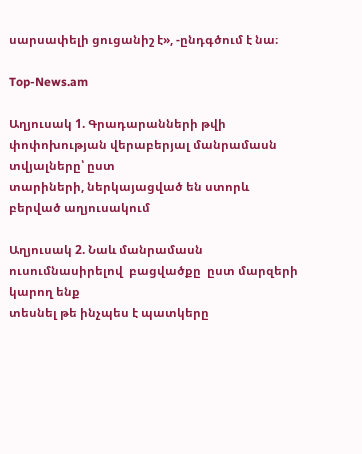սարսափելի ցուցանիշ է», -ընդգծում է նա։

Top-News.am

Աղյուսակ 1. Գրադարանների թվի փոփոխության վերաբերյալ մանրամասն տվյալները՝ ըստ
տարիների, ներկայացված են ստորև բերված աղյուսակում

Աղյուսակ 2. Նաև մանրամասն ուսումնասիրելով  բացվածքը  ըստ մարզերի կարող ենք
տեսնել թե ինչպես է պատկերը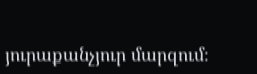յուրաքանչյուր մարզում։